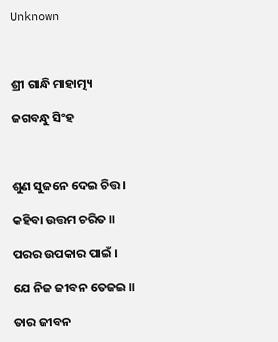Unknown



ଶ୍ରୀ ଗାନ୍ଧି ମାହାତ୍ମ୍ୟ

ଜଗବନ୍ଧୁ ସିଂହ



ଶୁଣ ସୁଜନେ ଦେଇ ଚିତ୍ତ ।

କହିବା ଉତ୍ତମ ଚରିତ ॥

ପରର ଉପକାର ପାଇଁ ।

ଯେ ନିଜ ଜୀବନ ତେଜଇ ॥

ତାର ଜୀବନ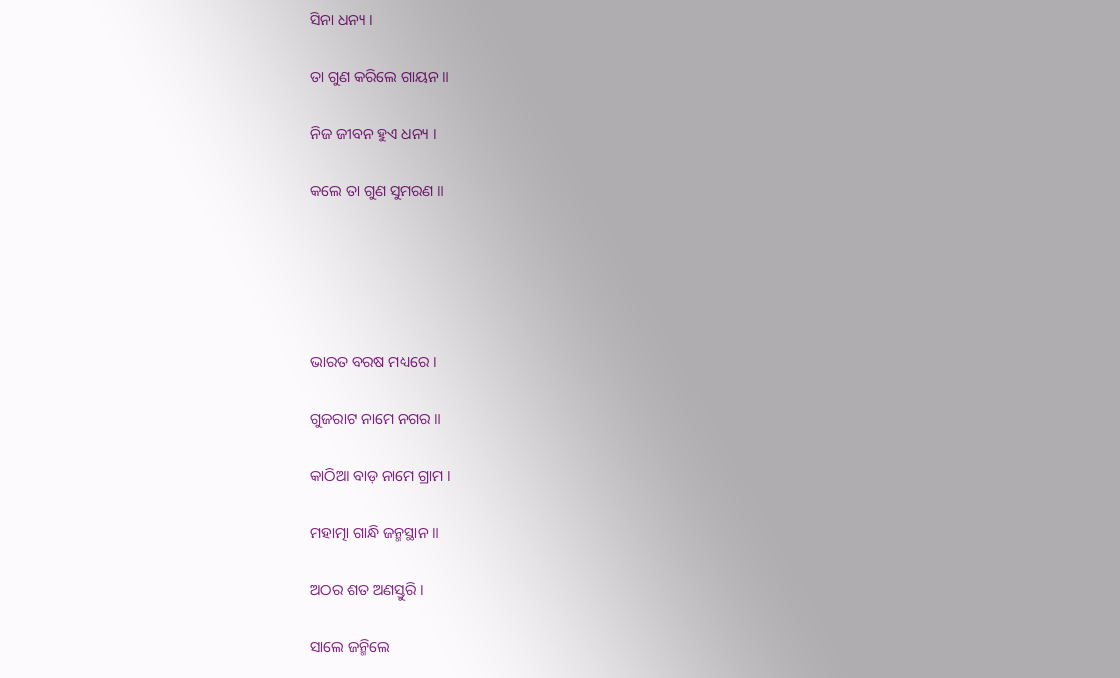ସିନା ଧନ୍ୟ ।

ତା ଗୁଣ କରିଲେ ଗାୟନ ॥

ନିଜ ଜୀବନ ହୁଏ ଧନ୍ୟ ।

କଲେ ତା ଗୁଣ ସୁମରଣ ॥





ଭାରତ ବରଷ ମଧ୍ୟରେ ।

ଗୁଜରାଟ ନାମେ ନଗର ॥

କାଠିଆ ବାଡ଼ ନାମେ ଗ୍ରାମ ।

ମହାତ୍ମା ଗାନ୍ଧି ଜନ୍ମସ୍ଥାନ ॥

ଅଠର ଶତ ଅଣସ୍ତୁରି ।

ସାଲେ ଜନ୍ମିଲେ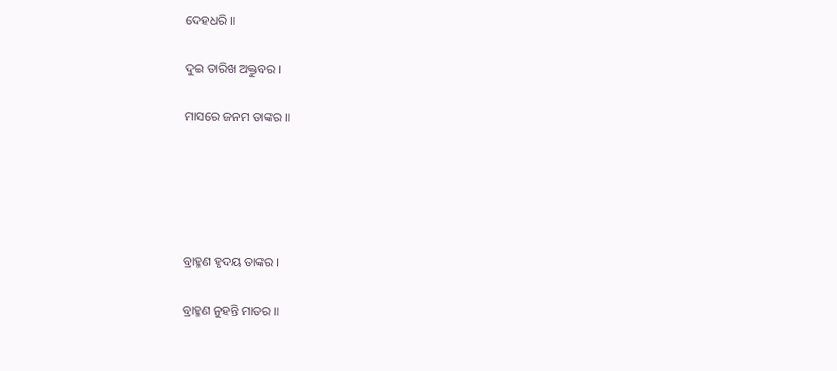ଦେହଧରି ॥

ଦୁଇ ତାରିଖ ଅକ୍ତୁବର ।

ମାସରେ ଜନମ ତାଙ୍କର ॥





ବ୍ରାହ୍ମଣ ହୃଦୟ ତାଙ୍କର ।

ବ୍ରାହ୍ମଣ ନୁହନ୍ତି ମାତର ॥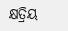କ୍ଷତ୍ରିୟ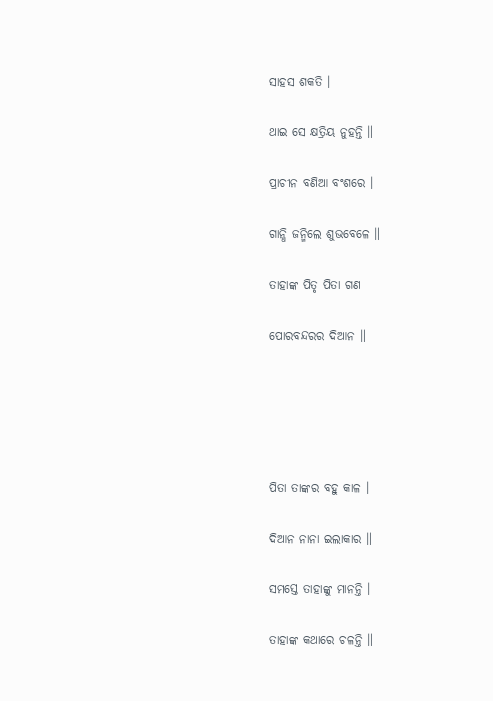ସାହସ ଶକତି ।

ଥାଇ ସେ କ୍ଷତ୍ରିୟ ନୁହନ୍ତି ॥

ପ୍ରାଚୀନ ବଣିଆ ବଂଶରେ ।

ଗାନ୍ଧି ଜନ୍ମିଲେ ଶୁଭବେଳେ ॥

ତାହାଙ୍କ ପିତୃ ପିତା ଗଣ

ପୋରବନ୍ଦରର ଦିଆନ ॥





ପିତା ତାଙ୍କର ବହୁ କାଳ ।

ଦିଆନ ନାନା ଇଲାକାର ॥

ସମସ୍ତେ ତାହାଙ୍କୁ ମାନନ୍ତି ।

ତାହାଙ୍କ କଥାରେ ଚଳନ୍ତି ॥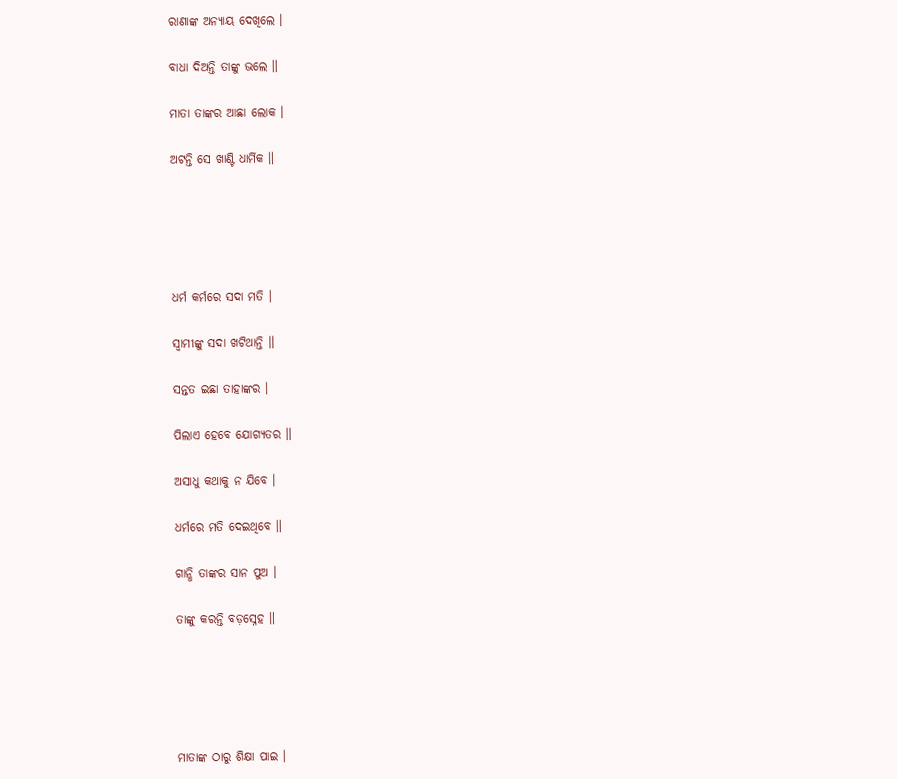ରାଣାଙ୍କ ଅନ୍ୟାୟ ଦେଖିଲେ ।

ବାଧା ଦିଅନ୍ତି ତାଙ୍କୁ ଭଲେ ॥

ମାତା ତାଙ୍କର ଆଛା ଲୋକ ।

ଅଟନ୍ତି ସେ ଖାଣ୍ଟି ଧାର୍ମିକ ॥





ଧର୍ମ କର୍ମରେ ସଦା ମତି ।

ସ୍ୱାମୀଙ୍କୁ ସଦା ଖଟିଥାନ୍ତି ॥

ସନ୍ତତ ଇଛା ତାହାଙ୍କର ।

ପିଲାଏ ହେବେ ଯୋଗ୍ୟତର ॥

ଅସାଧୁ କଥାକୁ ନ ଯିବେ ।

ଧର୍ମରେ ମତି ଦେଇଥିବେ ॥

ଗାନ୍ଧି ତାଙ୍କର ସାନ ପୁଅ ।

ତାଙ୍କୁ କରନ୍ତି ବଡ଼ସ୍ନେହ ॥





ମାତାଙ୍କ ଠାରୁ ଶିକ୍ଷା ପାଇ ।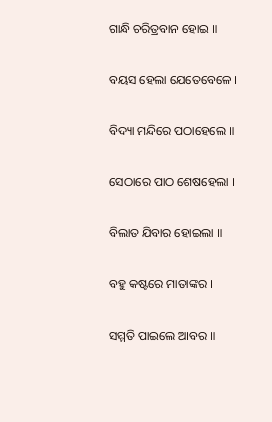ଗାନ୍ଧି ଚରିତ୍ରବାନ ହୋଇ ॥

ବୟସ ହେଲା ଯେତେବେଳେ ।

ବିଦ୍ୟା ମନ୍ଦିରେ ପଠାହେଲେ ॥

ସେଠାରେ ପାଠ ଶେଷହେଲା ।

ବିଲାତ ଯିବାର ହୋଇଲା ॥

ବହୁ କଷ୍ଟରେ ମାତାଙ୍କର ।

ସମ୍ମତି ପାଇଲେ ଆବର ॥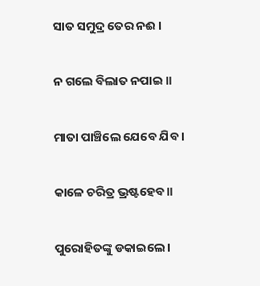ସାତ ସମୁଦ୍ର ତେର ନଈ ।

ନ ଗଲେ ବିଲାତ ନପାଇ ॥

ମାତା ପାଞ୍ଚିଲେ ଯେବେ ଯିବ ।

କାଳେ ଚରିତ୍ର ଭ୍ରଷ୍ଟହେବ ॥

ପୁରୋହିତଙ୍କୁ ଡକାଇଲେ ।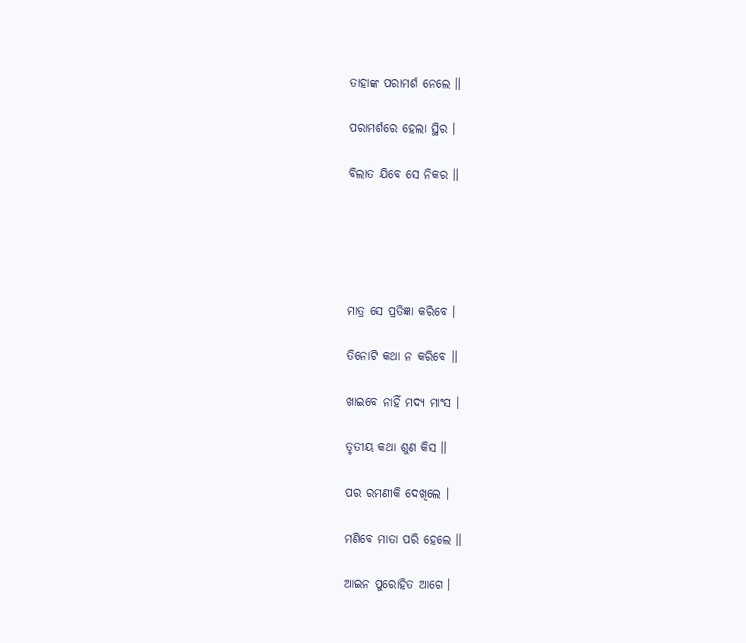ତାହାଙ୍କ ପରାମର୍ଶ ନେଲେ ॥

ପରାମର୍ଶରେ ହେଲା ସ୍ଥିର ।

ବିଲାତ ଯିବେ ସେ ନିକର ॥





ମାତ୍ର ସେ ପ୍ରତିଜ୍ଞା କରିବେ ।

ତିନୋଟି କଥା ନ କରିବେ ॥

ଖାଇବେ ନାହିଁ ମଦ୍ୟ ମାଂସ ।

ତୃତୀୟ କଥା ଶୁଣ କିସ ॥

ପର ରମଣୀକି ଦେଖିଲେ ।

ମଣିବେ ମାତା ପରି ହେଲେ ॥

ଆଇନ ପୁରୋହିତ ଆଗେ ।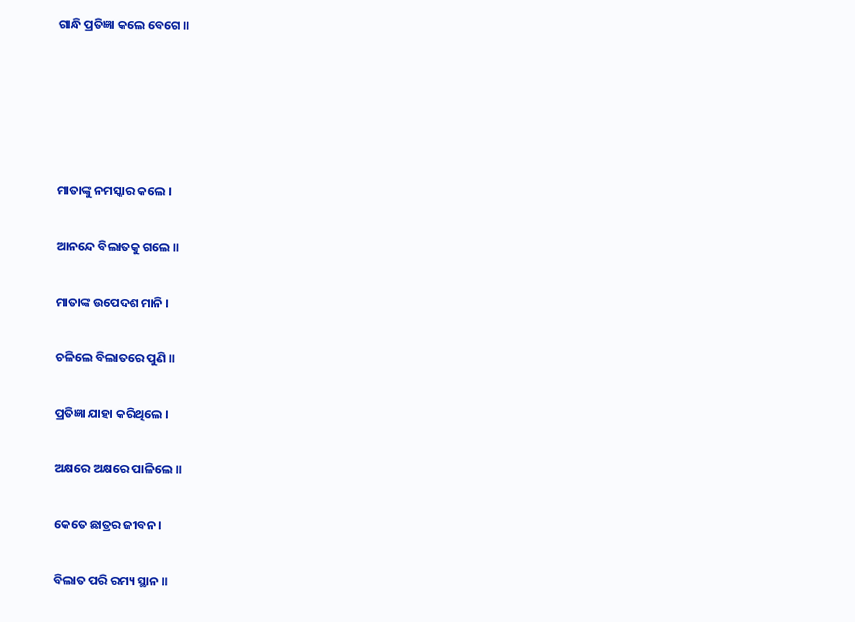ଗାନ୍ଧି ପ୍ରତିଜ୍ଞା କଲେ ବେଗେ ॥





ମାତାଙ୍କୁ ନମସ୍କାର କଲେ ।

ଆନନ୍ଦେ ବିଲାତକୁ ଗଲେ ॥

ମାତାଙ୍କ ଉପେଦଶ ମାନି ।

ଚଳିଲେ ବିଲାତରେ ପୁଣି ॥

ପ୍ରତିଜ୍ଞା ଯାହା କରିଥିଲେ ।

ଅକ୍ଷରେ ଅକ୍ଷରେ ପାଳିଲେ ॥

କେତେ ଛାତ୍ରର ଜୀବନ ।

ବିଲାତ ପରି ରମ୍ୟ ସ୍ଥାନ ॥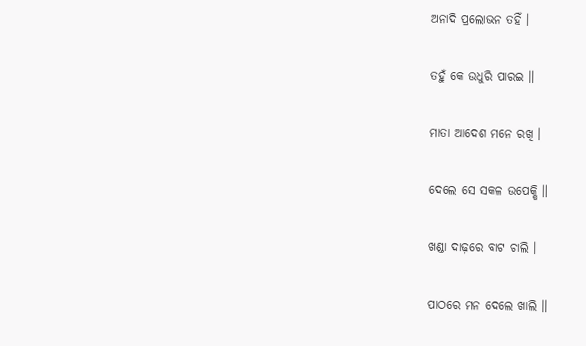ଅନାଦି ପ୍ରଲୋଭନ ତହିଁ ।

ତହୁଁ କେ ଉଧୁରି ପାରଇ ॥

ମାତା ଆଦେଶ ମନେ ରଖି ।

ଦେଲେ ସେ ସକଳ ଉପେକ୍ଷି ॥

ଖଣ୍ଡା ଦାଢ଼ରେ ବାଟ ଚାଲି ।

ପାଠରେ ମନ ଦେଲେ ଖାଲି ॥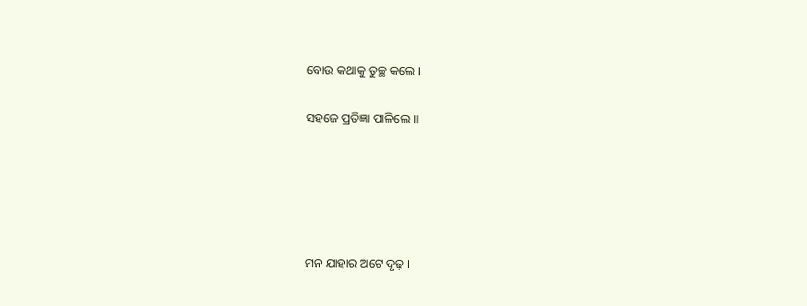ବୋଉ କଥାକୁ ତୁଚ୍ଛ କଲେ ।

ସହଜେ ପ୍ରତିଜ୍ଞା ପାଳିଲେ ॥





ମନ ଯାହାର ଅଟେ ଦୃଢ଼ ।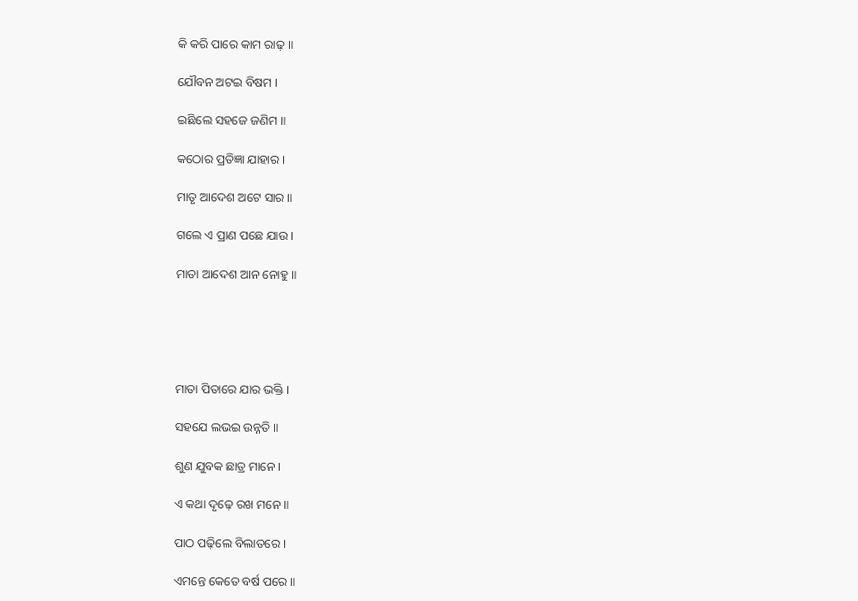କି କରି ପାରେ କାମ ରାଢ଼ ॥

ଯୌବନ ଅଟଇ ବିଷମ ।

ଇଛିଲେ ସହଜେ ଜଣିମ ॥

କଠୋର ପ୍ରତିଜ୍ଞା ଯାହାର ।

ମାତୃ ଆଦେଶ ଅଟେ ସାର ॥

ଗଲେ ଏ ପ୍ରାଣ ପଛେ ଯାଉ ।

ମାତା ଆଦେଶ ଆନ ନୋହୁ ॥





ମାତା ପିତାରେ ଯାର ଭକ୍ତି ।

ସହଯେ ଲଭଇ ଉନ୍ନତି ॥

ଶୁଣ ଯୁବକ ଛାତ୍ର ମାନେ ।

ଏ କଥା ଦୃଢ଼େ ରଖ ମନେ ॥

ପାଠ ପଢ଼ିଲେ ବିଲାତରେ ।

ଏମନ୍ତେ କେତେ ବର୍ଷ ପରେ ॥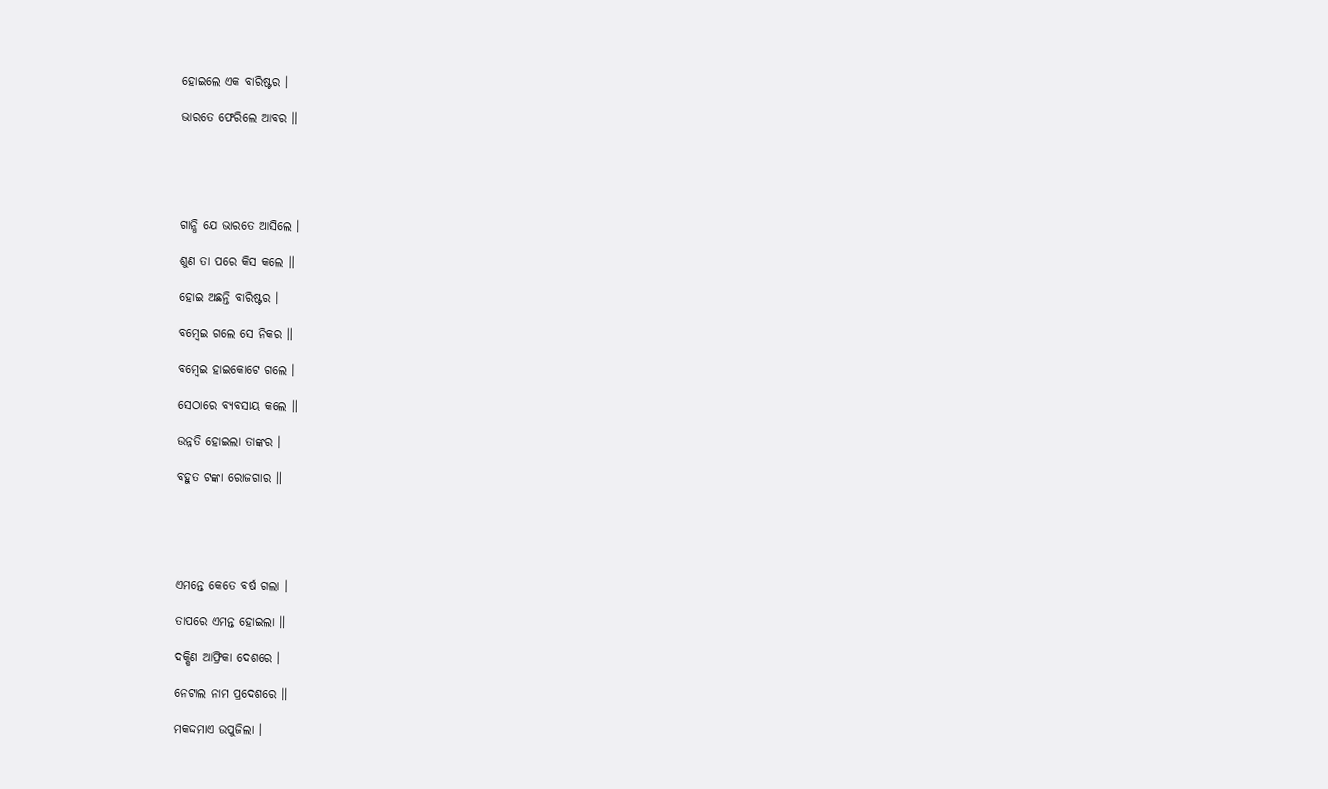ହୋଇଲେ ଏକ ବାରିଷ୍ଟର ।

ଭାରତେ ଫେରିଲେ ଆବର ॥





ଗାନ୍ଧି ଯେ ଭାରତେ ଆସିଲେ ।

ଶୁଣ ତା ପରେ କିସ କଲେ ॥

ହୋଇ ଅଛନ୍ତି ବାରିଷ୍ଟର ।

ବମ୍ବେଇ ଗଲେ ସେ ନିକର ॥

ବମ୍ବେଇ ହାଇକୋଟେ ଗଲେ ।

ସେଠାରେ ବ୍ୟବସାୟ କଲେ ॥

ଉନ୍ନତି ହୋଇଲା ତାଙ୍କର ।

ବହୁତ ଟଙ୍କା ରୋଜଗାର ॥





ଏମନ୍ତେ କେତେ ବର୍ଷ ଗଲା ।

ତାପରେ ଏମନ୍ତ ହୋଇଲା ॥

ଦକ୍ଷିଣ ଆଫ୍ରିକା ଦେଶରେ ।

ନେଟାଲ ନାମ ପ୍ରଦେଶରେ ॥

ମକଦ୍ଦମାଏ ଉପୁଜିଲା ।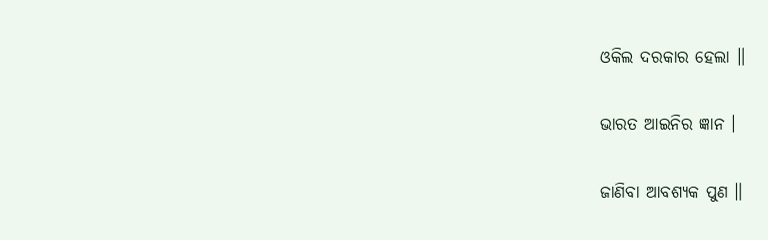ଓକିଲ ଦରକାର ହେଲା ॥

ଭାରତ ଆଇନିର ଜ୍ଞାନ ।

ଜାଣିବା ଆବଶ୍ୟକ ପୁଣ ॥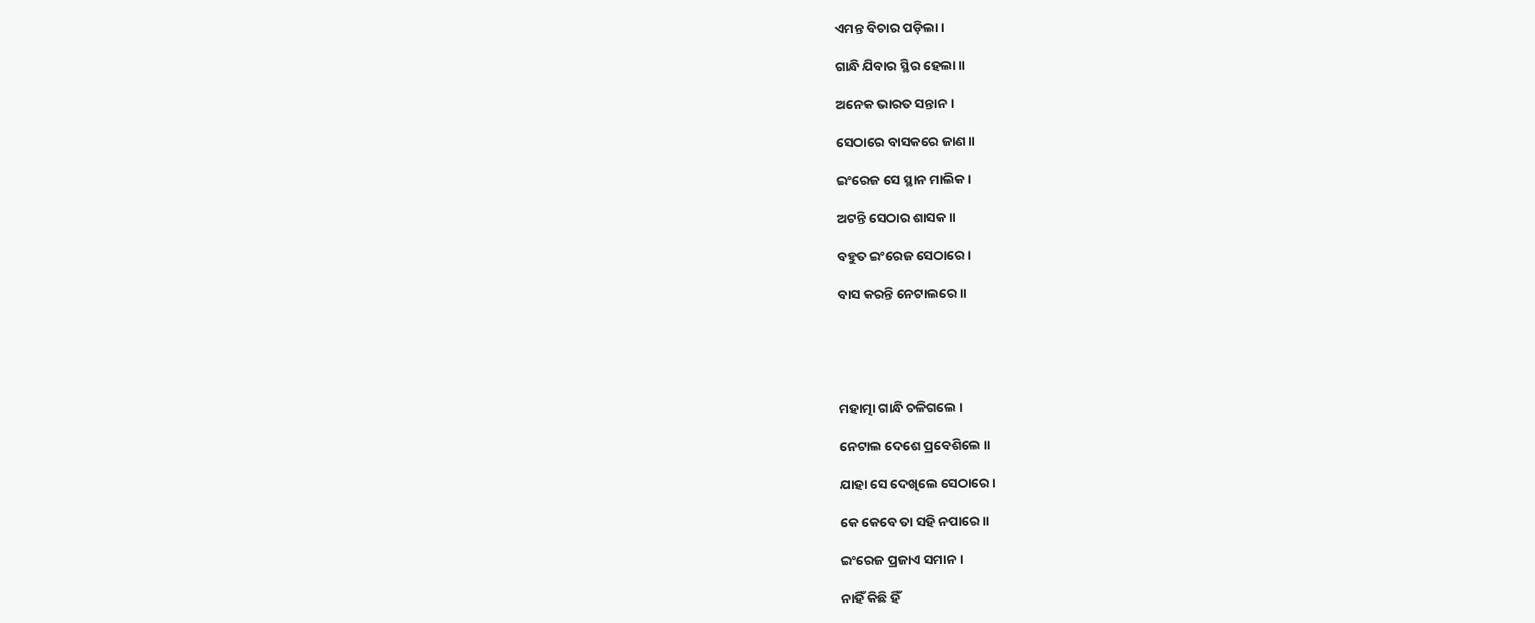ଏମନ୍ତ ବିଚାର ପଡ଼ିଲା ।

ଗାନ୍ଧି ଯିବାର ସ୍ଥିର ହେଲା ॥

ଅନେକ ଭାରତ ସନ୍ତାନ ।

ସେଠାରେ ବାସକରେ ଜାଣ ॥

ଇଂରେଜ ସେ ସ୍ଥାନ ମାଲିକ ।

ଅଟନ୍ତି ସେଠାର ଶାସକ ॥

ବହୁତ ଇଂରେଜ ସେଠାରେ ।

ବାସ କରନ୍ତି ନେଟାଲରେ ॥





ମହାତ୍ମା ଗାନ୍ଧି ଚଳିଗଲେ ।

ନେଟାଲ ଦେଶେ ପ୍ରବେଶିଲେ ॥

ଯାହା ସେ ଦେଖିଲେ ସେଠାରେ ।

କେ କେବେ ତା ସହି ନପାରେ ॥

ଇଂରେଜ ପ୍ରଜାଏ ସମାନ ।

ନାହିଁ କିଛି ହିଁ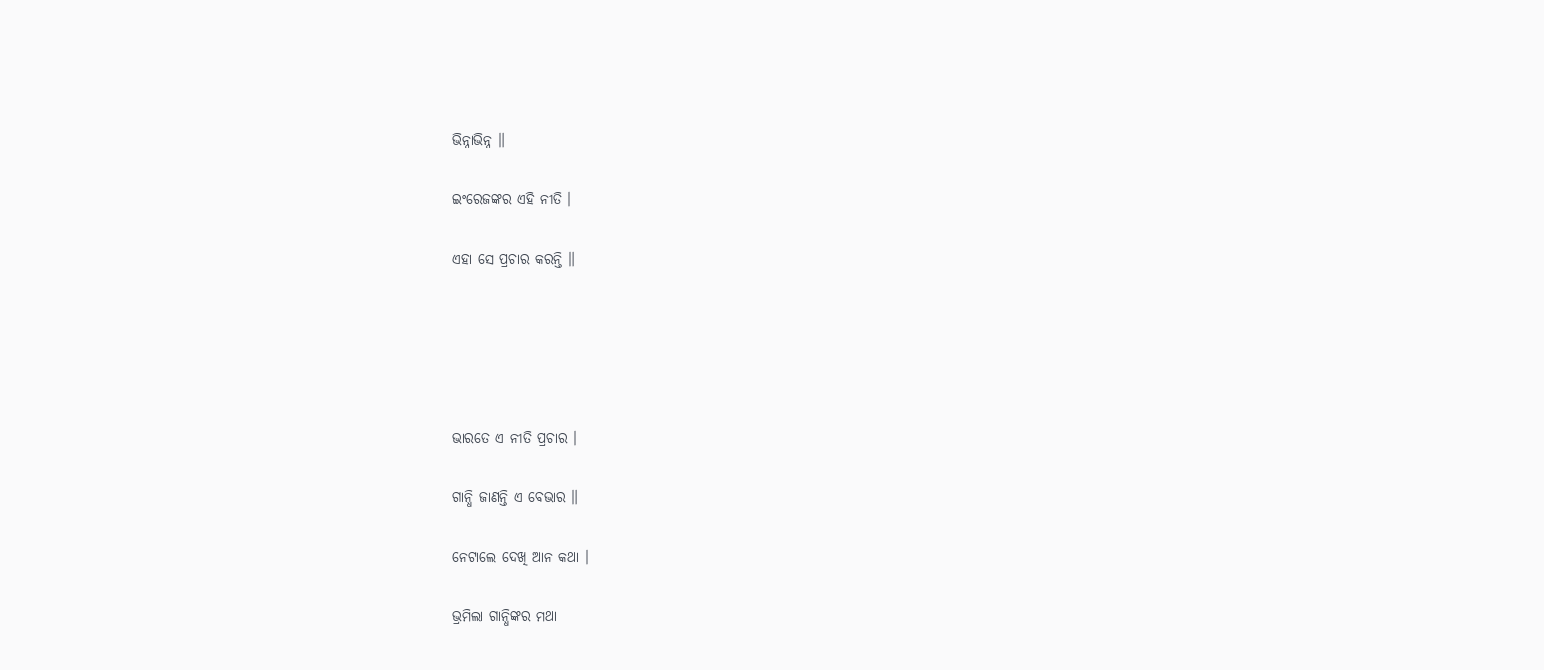ଭିନ୍ନାଭିନ୍ନ ॥

ଇଂରେଜଙ୍କର ଏହି ନୀତି ।

ଏହା ସେ ପ୍ରଚାର କରନ୍ତି ॥





ଭାରତେ ଏ ନୀତି ପ୍ରଚାର ।

ଗାନ୍ଧି ଜାଣନ୍ତି ଏ ବେଭାର ॥

ନେଟାଲେ ଦେଖି ଆନ କଥା ।

ଭ୍ରମିଲା ଗାନ୍ଧିଙ୍କର ମଥା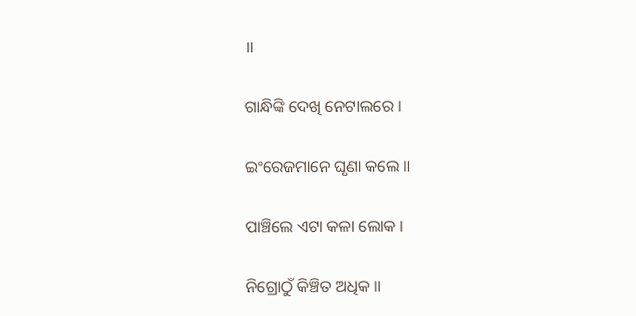॥

ଗାନ୍ଧିଙ୍କି ଦେଖି ନେଟାଲରେ ।

ଇଂରେଜମାନେ ଘୃଣା କଲେ ॥

ପାଞ୍ଚିଲେ ଏଟା କଳା ଲୋକ ।

ନିଗ୍ରୋଠୁଁ କିଞ୍ଚିତ ଅଧିକ ॥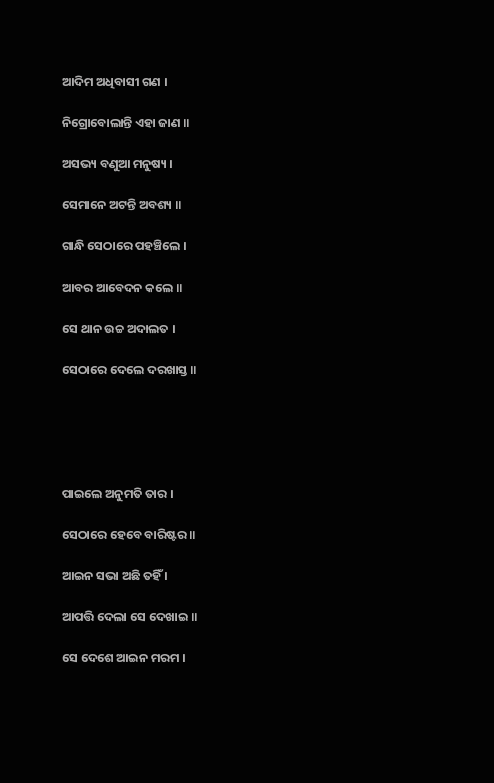ଆଦିମ ଅଧିବାସୀ ଗଣ ।

ନିଗ୍ରୋବୋଲାନ୍ତି ଏହା ଜାଣ ॥

ଅସଭ୍ୟ ବଣୁଆ ମନୁଷ୍ୟ ।

ସେମାନେ ଅଟନ୍ତି ଅବଶ୍ୟ ॥

ଗାନ୍ଧି ସେଠାରେ ପହଞ୍ଚିଲେ ।

ଆବର ଆବେଦନ କଲେ ॥

ସେ ଥାନ ଉଚ୍ଚ ଅଦାଲତ ।

ସେଠାରେ ଦେଲେ ଦରଖାସ୍ତ ॥





ପାଇଲେ ଅନୁମତି ତାର ।

ସେଠାରେ ହେବେ ବାରିଷ୍ଟର ॥

ଆଇନ ସଭା ଅଛି ତହିଁ ।

ଆପତ୍ତି ଦେଲା ସେ ଦେଖାଇ ॥

ସେ ଦେଶେ ଆଇନ ମରମ ।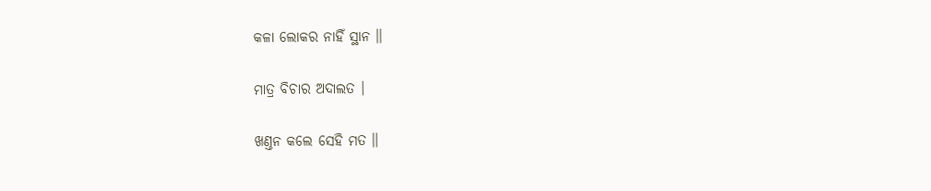କଳା ଲୋକର ନାହିଁ ସ୍ଥାନ ॥

ମାତ୍ର ବିଚାର ଅଦାଲତ ।

ଖଣ୍ତନ କଲେ ସେହି ମତ ॥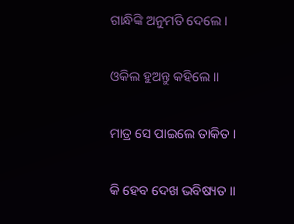ଗାନ୍ଧିଙ୍କି ଅନୁମତି ଦେଲେ ।

ଓକିଲ ହୁଅନ୍ତୁ କହିଲେ ॥

ମାତ୍ର ସେ ପାଇଲେ ତାକିତ ।

କି ହେବ ଦେଖ ଭବିଷ୍ୟତ ॥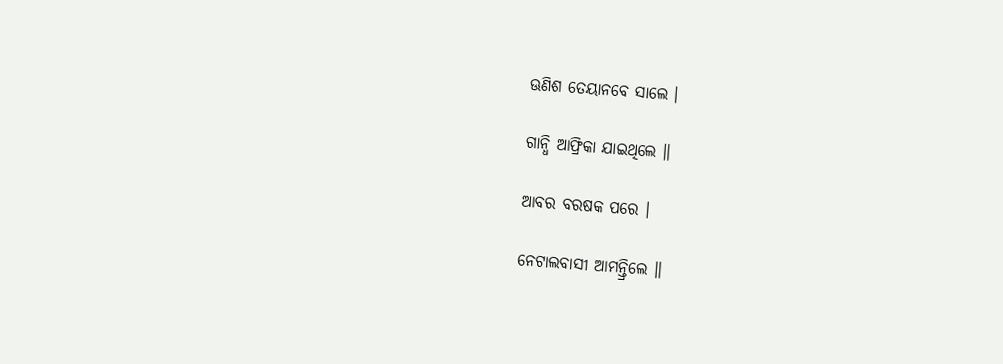ଊଣିଶ ତେୟାନବେ ସାଲେ ।

ଗାନ୍ଧି ଆଫ୍ରିକା ଯାଇଥିଲେ ॥

ଆବର ବରଷକ ପରେ ।

ନେଟାଲବାସୀ ଆମନ୍ତ୍ରିଲେ ॥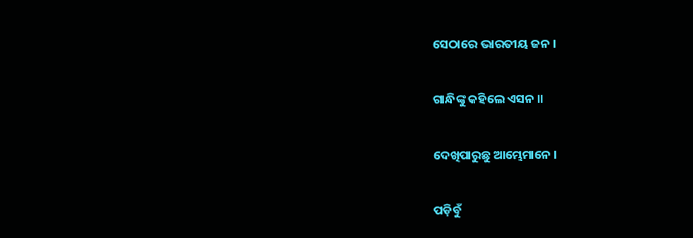ସେଠାରେ ଭାରତୀୟ ଜନ ।

ଗାନ୍ଧିଙ୍କୁ କହିଲେ ଏସନ ॥

ଦେଖିପାରୁଛୁ ଆମ୍ଭେମାନେ ।

ପଡ଼ିବୁଁ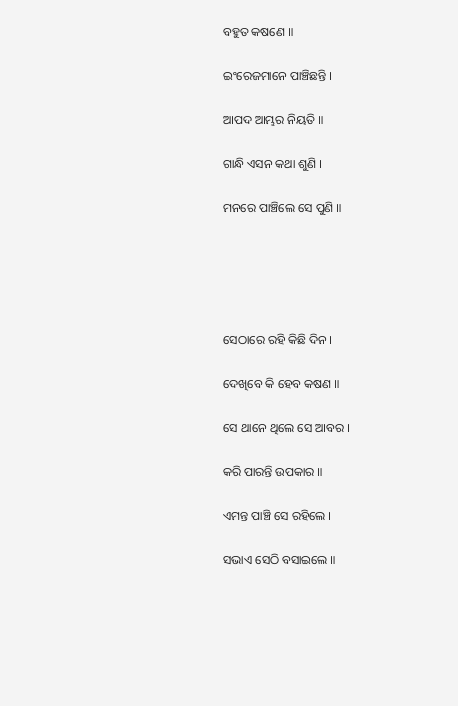ବହୁତ କଷଣେ ॥

ଇଂରେଜମାନେ ପାଞ୍ଚିଛନ୍ତି ।

ଆପଦ ଆମ୍ଭର ନିୟତି ॥

ଗାନ୍ଧି ଏସନ କଥା ଶୁଣି ।

ମନରେ ପାଞ୍ଚିଲେ ସେ ପୁଣି ॥





ସେଠାରେ ରହି କିଛି ଦିନ ।

ଦେଖିବେ କି ହେବ କଷଣ ॥

ସେ ଥାନେ ଥିଲେ ସେ ଆବର ।

କରି ପାରନ୍ତି ଉପକାର ॥

ଏମନ୍ତ ପାଞ୍ଚି ସେ ରହିଲେ ।

ସଭାଏ ସେଠି ବସାଇଲେ ॥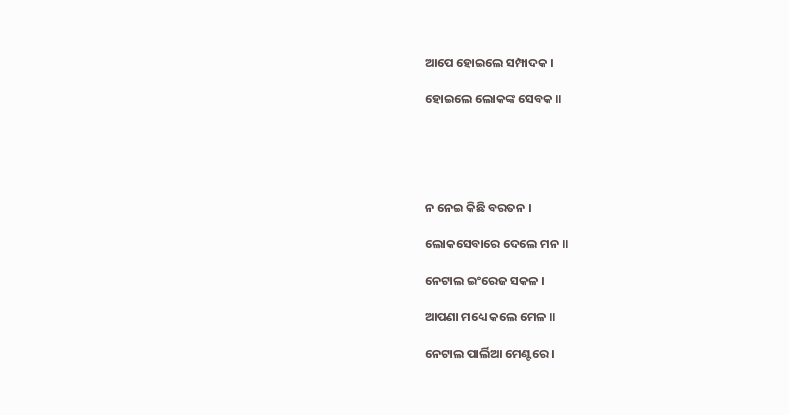ଆପେ ହୋଇଲେ ସମ୍ପାଦକ ।

ହୋଇଲେ ଲୋକଙ୍କ ସେବକ ॥





ନ ନେଇ କିଛି ବରତନ ।

ଲୋକସେବାରେ ଦେଲେ ମନ ॥

ନେଟାଲ ଇଂରେଜ ସକଳ ।

ଆପଣା ମଧ୍ୟେ କଲେ ମେଳ ॥

ନେଟାଲ ପାର୍ଲିଆ ମେଣ୍ଟରେ ।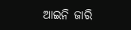ଆଇନି ଜାରି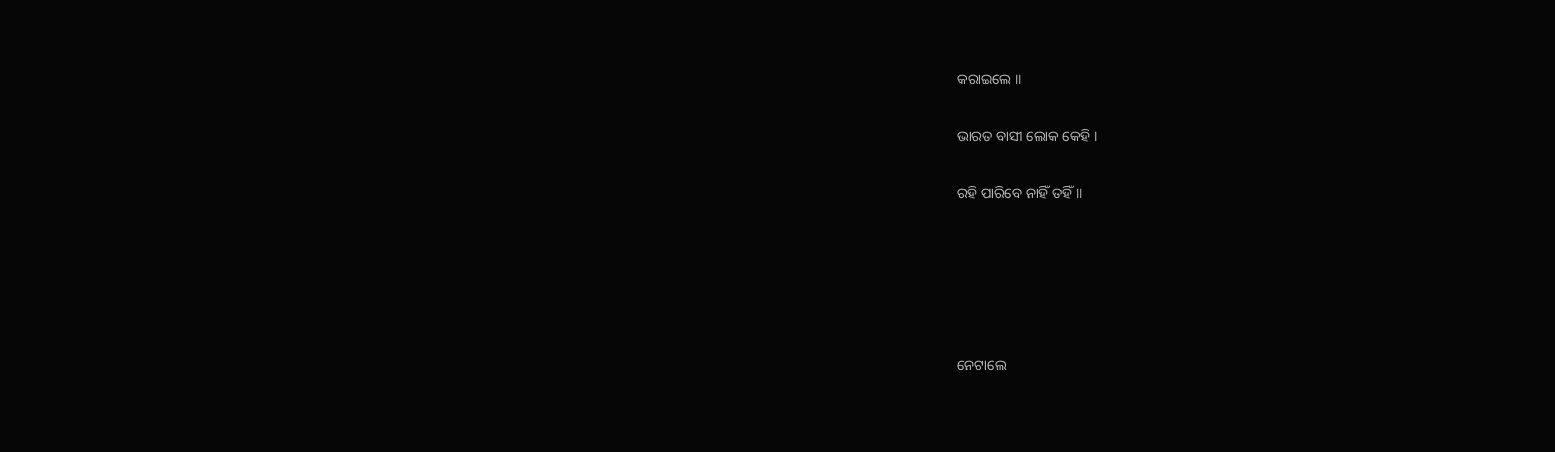କରାଇଲେ ॥

ଭାରତ ବାସୀ ଲୋକ କେହି ।

ରହି ପାରିବେ ନାହିଁ ତହିଁ ॥





ନେଟାଲେ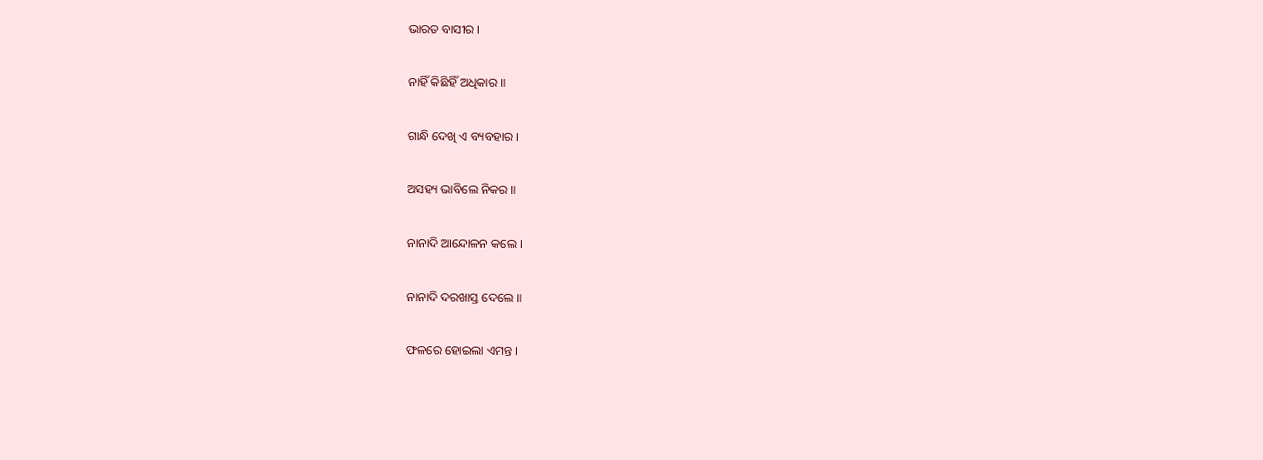ଭାରତ ବାସୀର ।

ନାହିଁ କିଛିହିଁ ଅଧିକାର ॥

ଗାନ୍ଧି ଦେଖି ଏ ବ୍ୟବହାର ।

ଅସହ୍ୟ ଭାବିଲେ ନିକର ॥

ନାନାଦି ଆନ୍ଦୋଳନ କଲେ ।

ନାନାଦି ଦରଖାସ୍ତ ଦେଲେ ॥

ଫଳରେ ହୋଇଲା ଏମନ୍ତ ।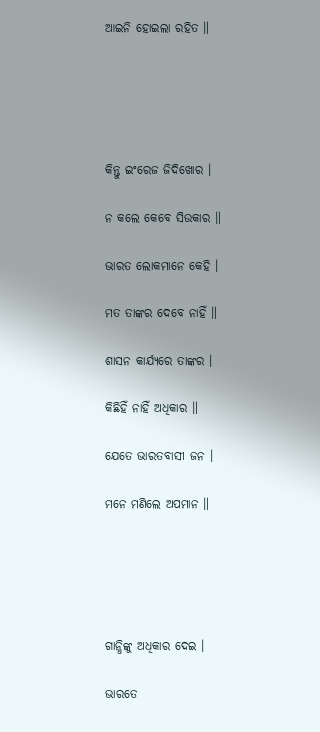ଆଇନି ହୋଇଲା ରହିତ ॥





କିନ୍ତୁ ଇଂରେଜ ଜିଦିଖୋର ।

ନ କଲେ କେବେ ସିଉକାର ॥

ଭାରତ ଲୋକମାନେ କେହି ।

ମତ ତାଙ୍କର ଦେବେ ନାହିଁ ॥

ଶାସନ କାର୍ଯ୍ୟରେ ତାଙ୍କର ।

କିଛିହିଁ ନାହିଁ ଅଧିକାର ॥

ଯେତେ ଭାରତବାସୀ ଜନ ।

ମନେ ମଣିଲେ ଅପମାନ ॥





ଗାନ୍ଧିଙ୍କୁ ଅଧିକାର ଦେଇ ।

ଭାରତେ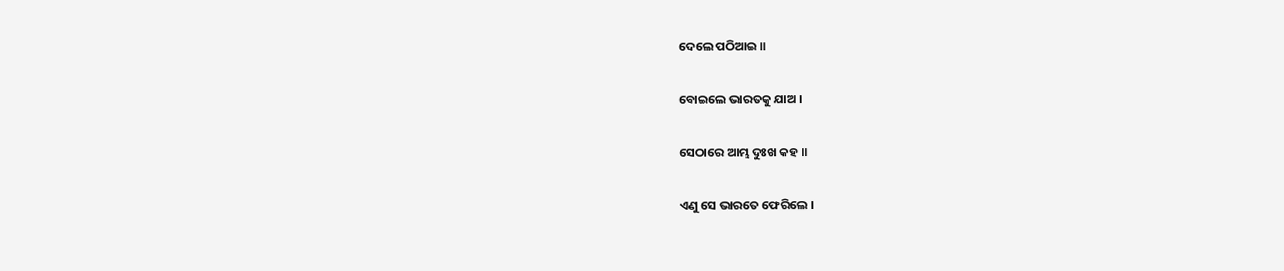ଦେଲେ ପଠିଆଇ ॥

ବୋଇଲେ ଭାରତକୁ ଯାଅ ।

ସେଠାରେ ଆମ୍ଭ ଦୁଃଖ କହ ॥

ଏଣୁ ସେ ଭାରତେ ଫେରିଲେ ।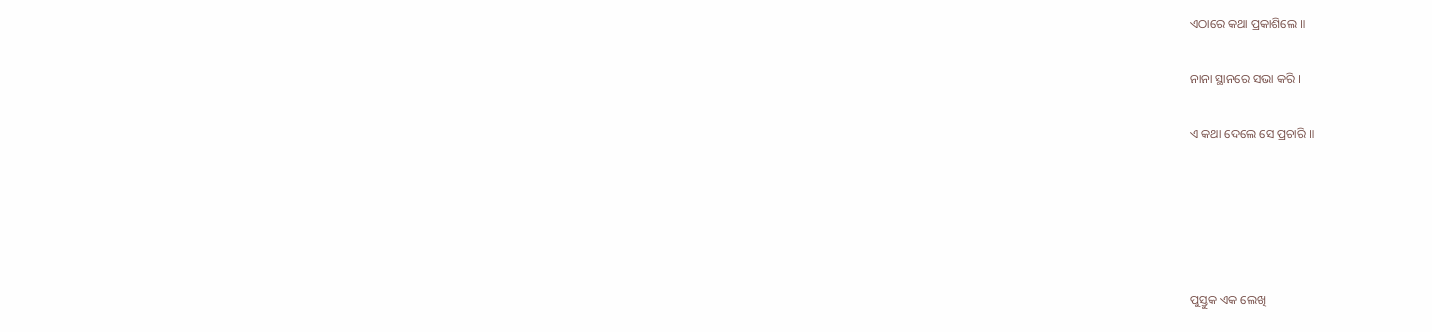ଏଠାରେ କଥା ପ୍ରକାଶିଲେ ॥

ନାନା ସ୍ଥାନରେ ସଭା କରି ।

ଏ କଥା ଦେଲେ ସେ ପ୍ରଚାରି ॥





ପୁସ୍ତୁକ ଏକ ଲେଖି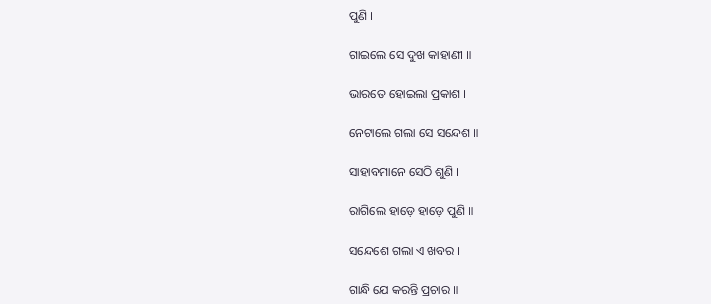ପୁଣି ।

ଗାଇଲେ ସେ ଦୁଖ କାହାଣୀ ॥

ଭାରତେ ହୋଇଲା ପ୍ରକାଶ ।

ନେଟାଲେ ଗଲା ସେ ସନ୍ଦେଶ ॥

ସାହାବମାନେ ସେଠି ଶୁଣି ।

ରାଗିଲେ ହାଡ଼େ ହାଡ଼େ ପୁଣି ॥

ସନ୍ଦେଶେ ଗଲା ଏ ଖବର ।

ଗାନ୍ଧି ଯେ କରନ୍ତି ପ୍ରଚାର ॥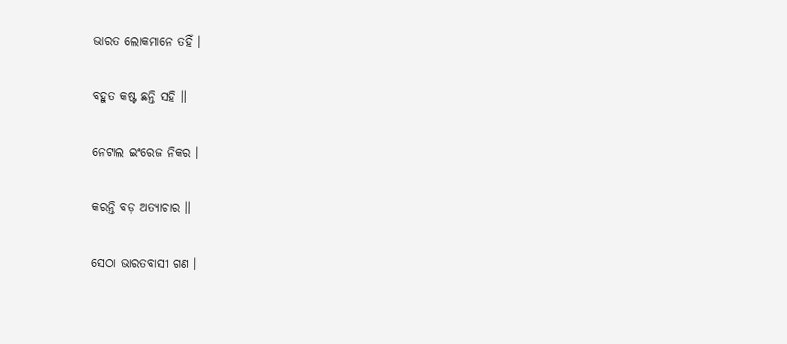ଭାରତ ଲୋକମାନେ ତହିଁ ।

ବହୁତ କଷ୍ଟ ଛନ୍ତି ସହି ॥

ନେଟାଲ ଇଂରେଜ ନିକର ।

କରନ୍ତି ବଡ଼ ଅତ୍ୟାଚାର ॥

ସେଠା ଭାରତବାସୀ ଗଣ ।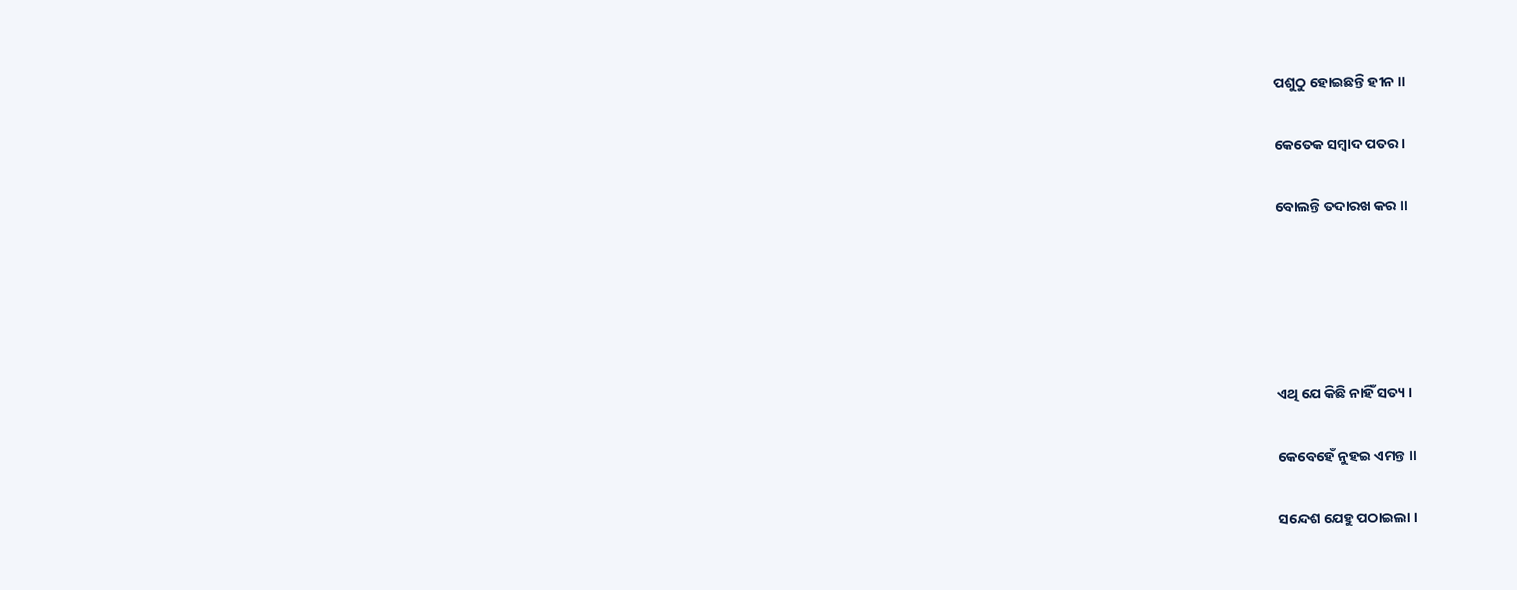ପଶୁଠୁ ହୋଇଛନ୍ତି ହୀନ ॥

କେତେକ ସମ୍ବାଦ ପତର ।

ବୋଲନ୍ତି ତଦାରଖ କର ॥





ଏଥି ଯେ କିଛି ନାହିଁ ସତ୍ୟ ।

କେବେହେଁ ନୁହଇ ଏମନ୍ତ ॥

ସନ୍ଦେଶ ଯେହୁ ପଠାଇଲା ।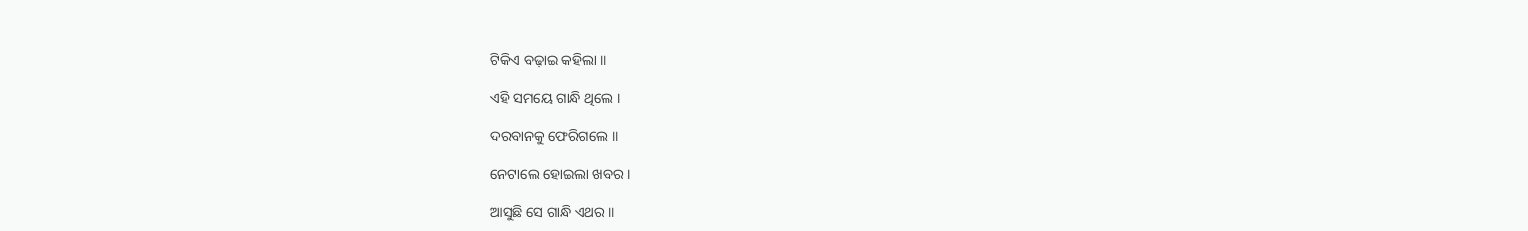ଟିକିଏ ବଢ଼ାଇ କହିଲା ॥

ଏହି ସମୟେ ଗାନ୍ଧି ଥିଲେ ।

ଦରବାନକୁ ଫେରିଗଲେ ॥

ନେଟାଲେ ହୋଇଲା ଖବର ।

ଆସୁଛି ସେ ଗାନ୍ଧି ଏଥର ॥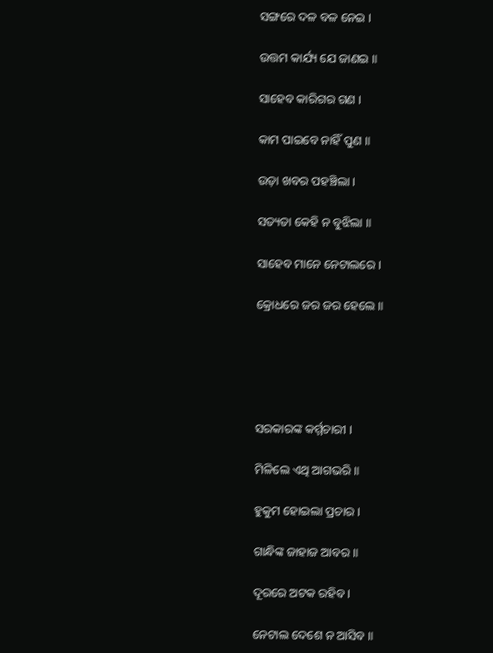ସଙ୍ଗରେ ଦଳ ବଳ ନେଇ ।

ଉତ୍ତମ କାର୍ଯ୍ୟ ଯେ ଜାଣଇ ॥

ସାହେବ କାରିଗର ଗଣ ।

କାମ ପାଇବେ ନାହିଁ ପୁଣ ॥

ଉଡ଼ା ଖବର ପହଞ୍ଚିଲା ।

ସତ୍ୟତା କେହି ନ ବୁଝିଲା ॥

ସାହେବ ମାନେ ନେଟାଲରେ ।

କ୍ରୋଧରେ ଜର ଜର ହେଲେ ॥





ସରକାରଙ୍କ କର୍ମ୍ମଚାରୀ ।

ମିଳିଲେ ଏଥି ଆଗଭରି ॥

ହୁକୁମ ହୋଇଲା ପ୍ରଚାର ।

ଗାନ୍ଧିଙ୍କ ଜାହାଜ ଆବର ॥

ଦୂରରେ ଅଟକ ରହିବ ।

ନେଟାଲ ଦେଶେ ନ ଆସିବ ॥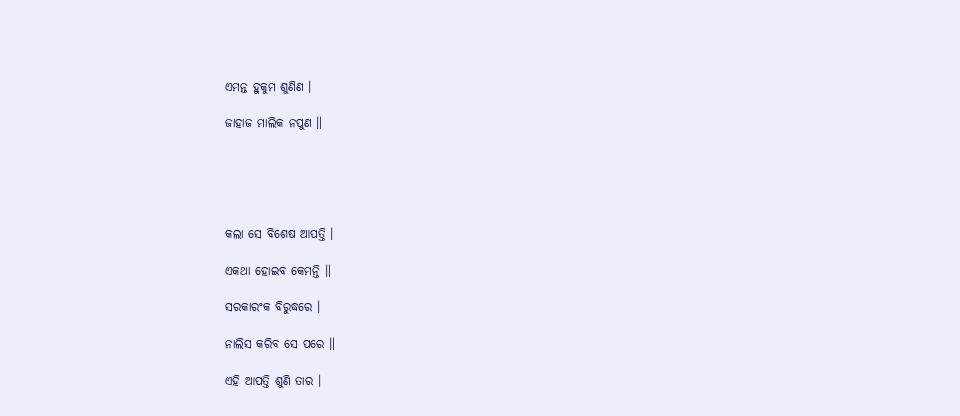ଏମନ୍ତ ହୁକୁମ ଶୁଣିଣ ।

ଜାହାଜ ମାଲିକ ନପୁଣ ॥





କଲା ସେ ବିଶେଷ ଆପତ୍ତି ।

ଏକଥା ହୋଇବ କେମନ୍ତି ॥

ସରକାରଂକ ବିରୁଦ୍ଧରେ ।

ନାଲିସ କରିବ ସେ ପରେ ॥

ଏହି ଆପତ୍ତି ଶୁଣି ତାର ।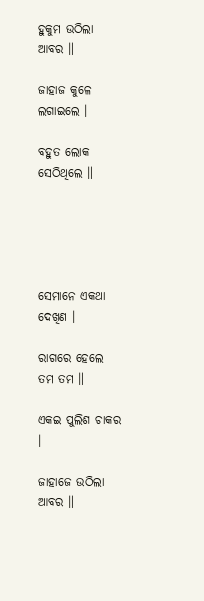ହୁକୁମ ଉଠିଲା ଆବର ॥

ଜାହାଜ କୁଳେ ଲଗାଇଲେ ।

ବହୁତ ଲୋକ ସେଠିଥିଲେ ॥





ସେମାନେ ଏକଥା ଦେଖିଣ ।

ରାଗରେ ହେଲେ ତମ ତମ ॥

ଏକଇ ପୁଲିଶ ଚାକର ।

ଜାହାଜେ ଉଠିଲା ଆବର ॥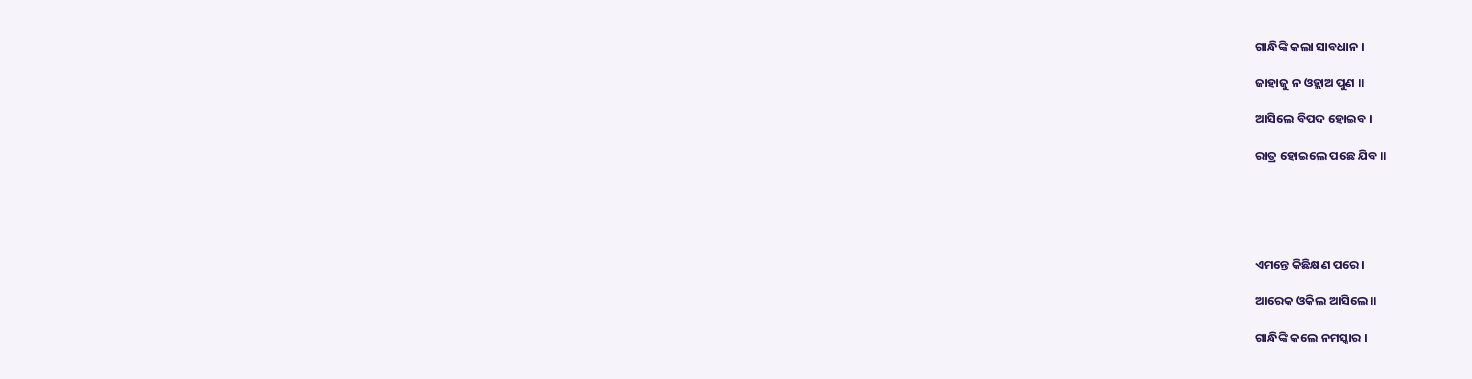ଗାନ୍ଧିଙ୍କି କଲା ସାବଧାନ ।

ଜାହାଜୁ ନ ଓହ୍ଲାଅ ପୁଣ ॥

ଆସିଲେ ବିପଦ ହୋଇବ ।

ରାତ୍ର ହୋଇଲେ ପଛେ ଯିବ ॥





ଏମନ୍ତେ କିଛିକ୍ଷଣ ପରେ ।

ଆରେକ ଓକିଲ ଆସିଲେ ॥

ଗାନ୍ଧିଙ୍କି କଲେ ନମସ୍କାର ।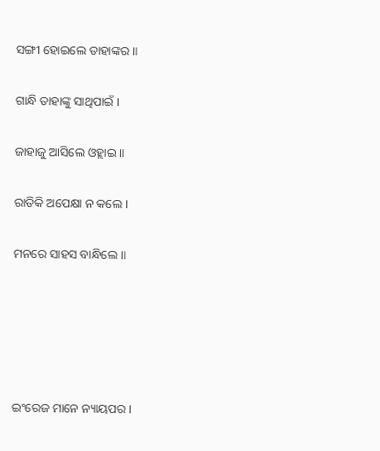ସଙ୍ଗୀ ହୋଇଲେ ତାହାଙ୍କର ॥

ଗାନ୍ଧି ତାହାଙ୍କୁ ସାଥିପାଇଁ ।

ଜାହାଜୁ ଆସିଲେ ଓହ୍ଲାଇ ॥

ରାତିକି ଅପେକ୍ଷା ନ କଲେ ।

ମନରେ ସାହସ ବାନ୍ଧିଲେ ॥





ଇଂରେଜ ମାନେ ନ୍ୟାୟପର ।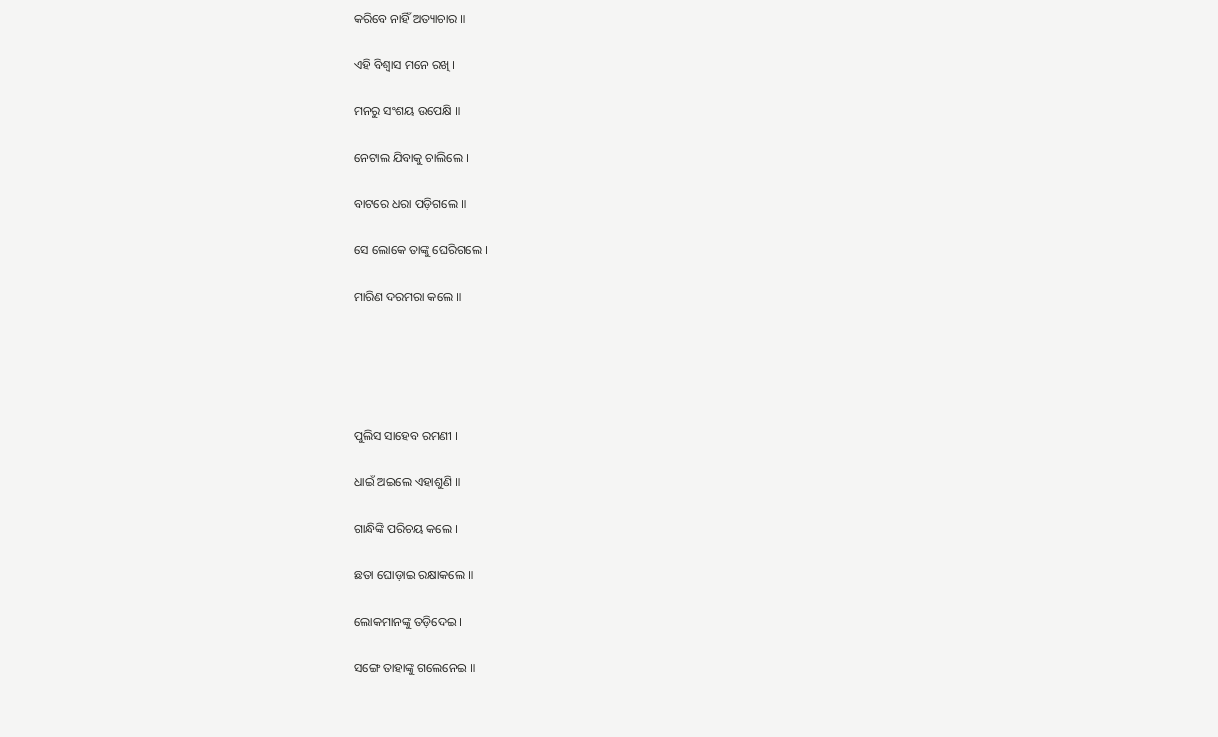କରିବେ ନାହିଁ ଅତ୍ୟାଚାର ॥

ଏହି ବିଶ୍ୱାସ ମନେ ରଖି ।

ମନରୁ ସଂଶୟ ଉପେକ୍ଷି ॥

ନେଟାଲ ଯିବାକୁ ଚାଲିଲେ ।

ବାଟରେ ଧରା ପଡ଼ିଗଲେ ॥

ସେ ଲୋକେ ତାଙ୍କୁ ଘେରିଗଲେ ।

ମାରିଣ ଦରମରା କଲେ ॥





ପୁଲିସ ସାହେବ ରମଣୀ ।

ଧାଇଁ ଅଇଲେ ଏହାଶୁଣି ॥

ଗାନ୍ଧିଙ୍କି ପରିଚୟ କଲେ ।

ଛତା ଘୋଡ଼ାଇ ରକ୍ଷାକଲେ ॥

ଲୋକମାନଙ୍କୁ ତଡ଼ିଦେଇ ।

ସଙ୍ଗେ ତାହାଙ୍କୁ ଗଲେନେଇ ॥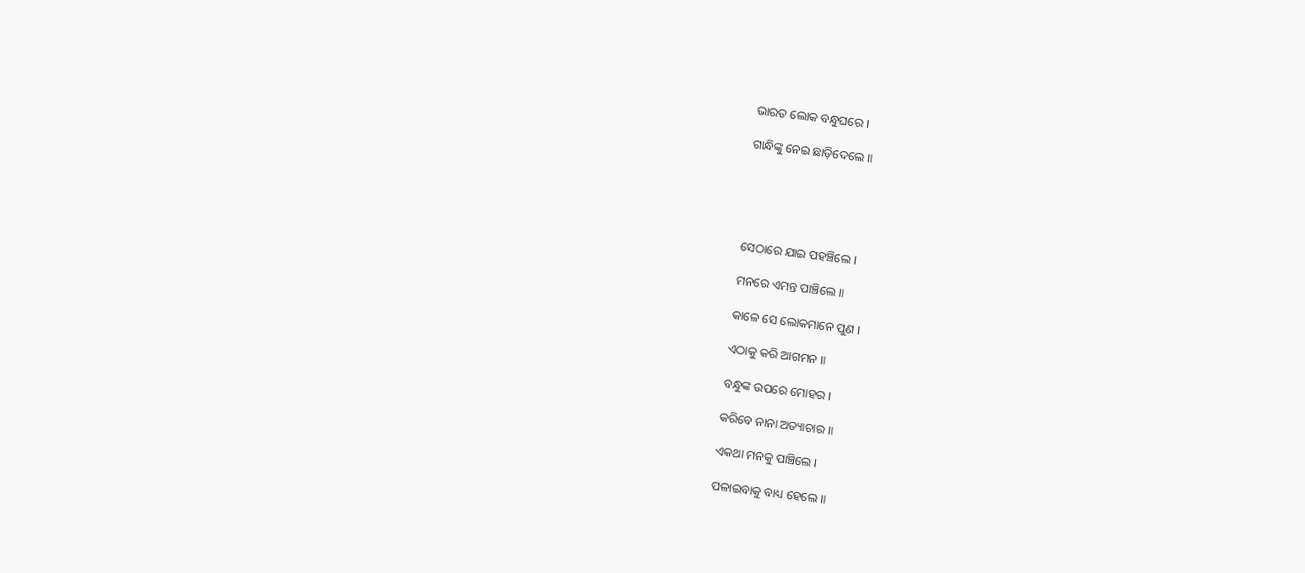ଭାରତ ଲୋକ ବନ୍ଧୁଘରେ ।

ଗାନ୍ଧିଙ୍କୁ ନେଇ ଛାଡ଼ିଦେଲେ ॥





ସେଠାରେ ଯାଇ ପହଞ୍ଚିଲେ ।

ମନରେ ଏମନ୍ତ ପାଞ୍ଚିଲେ ॥

କାଳେ ସେ ଲୋକମାନେ ପୁଣ ।

ଏଠାକୁ କରି ଆଗମନ ॥

ବନ୍ଧୁଙ୍କ ଉପରେ ମୋହର ।

କରିବେ ନାନା ଅତ୍ୟାଚାର ॥

ଏକଥା ମନକୁ ପାଞ୍ଚିଲେ ।

ପଳାଇବାକୁ ବାଧ୍ୟ ହେଲେ ॥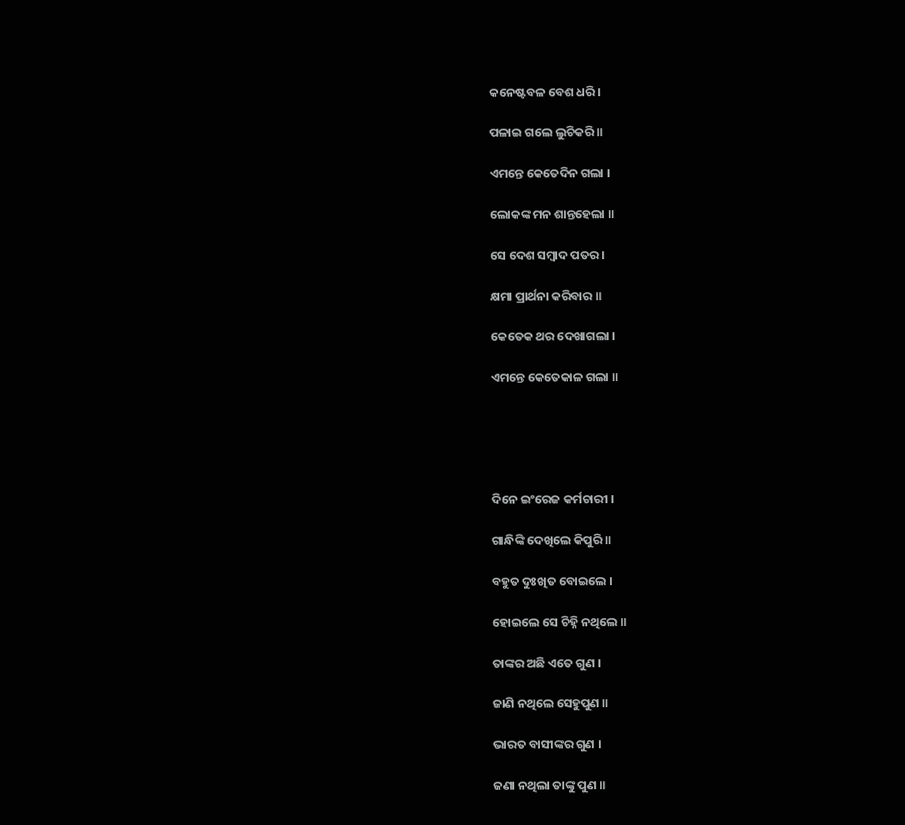କନେଷ୍ଟବଳ ବେଶ ଧରି ।

ପଳାଇ ଗଲେ ଲୁଚିକରି ॥

ଏମନ୍ତେ କେତେଦିନ ଗଲା ।

ଲୋକଙ୍କ ମନ ଶାନ୍ତହେଲା ॥

ସେ ଦେଶ ସମ୍ବାଦ ପତର ।

କ୍ଷମା ପ୍ରାର୍ଥନା କରିବାର ॥

କେତେକ ଥର ଦେଖାଗଲା ।

ଏମନ୍ତେ କେତେକାଳ ଗଲା ॥





ଦିନେ ଇଂରେଜ କର୍ମଚାରୀ ।

ଗାନ୍ଧିଙ୍କି ଦେଖିଲେ କିପୁରି ॥

ବହୁତ ଦୁଃଖିତ ବୋଇଲେ ।

ହୋଇଲେ ସେ ଚିହ୍ନି ନଥିଲେ ॥

ତାଙ୍କର ଅଛି ଏତେ ଗୁଣ ।

ଜାଣି ନଥିଲେ ସେହୁପୁଣ ॥

ଭାରତ ବାସୀଙ୍କର ଗୁଣ ।

ଜଣା ନଥିଲା ତାଙ୍କୁ ପୁଣ ॥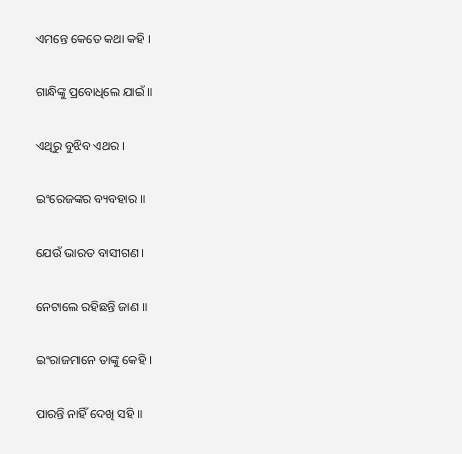ଏମନ୍ତେ କେତେ କଥା କହି ।

ଗାନ୍ଧିଙ୍କୁ ପ୍ରବୋଧିଲେ ଯାଇଁ ॥

ଏଥିରୁ ବୁଝିବ ଏଥର ।

ଇଂରେଜଙ୍କର ବ୍ୟବହାର ॥

ଯେଉଁ ଭାରତ ବାସୀଗଣ ।

ନେଟାଲେ ରହିଛନ୍ତି ଜାଣ ॥

ଇଂରାଜମାନେ ତାଙ୍କୁ କେହି ।

ପାରନ୍ତି ନାହିଁ ଦେଖି ସହି ॥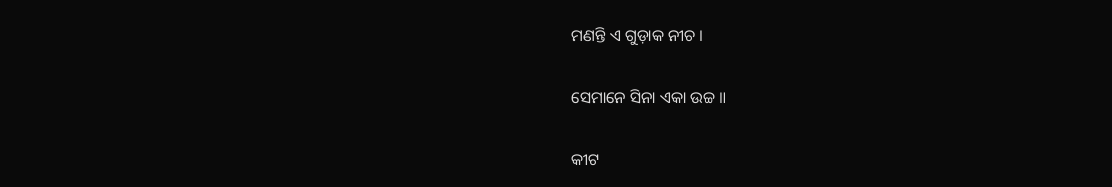ମଣନ୍ତି ଏ ଗୁଡ଼ାକ ନୀଚ ।

ସେମାନେ ସିନା ଏକା ଉଚ୍ଚ ॥

କୀଟ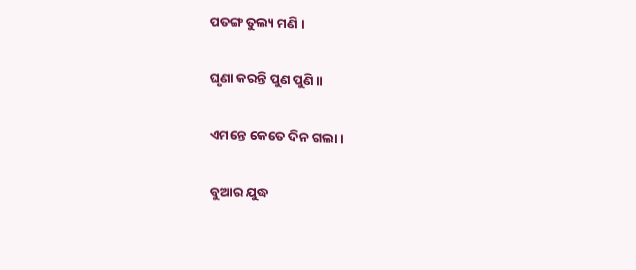ପତଙ୍ଗ ତୁଲ୍ୟ ମଣି ।

ଘୃଣା କରନ୍ତି ପୁଣ ପୁଣି ॥

ଏମନ୍ତେ କେତେ ଦିନ ଗଲା ।

ବୁଆର ଯୁଦ୍ଧ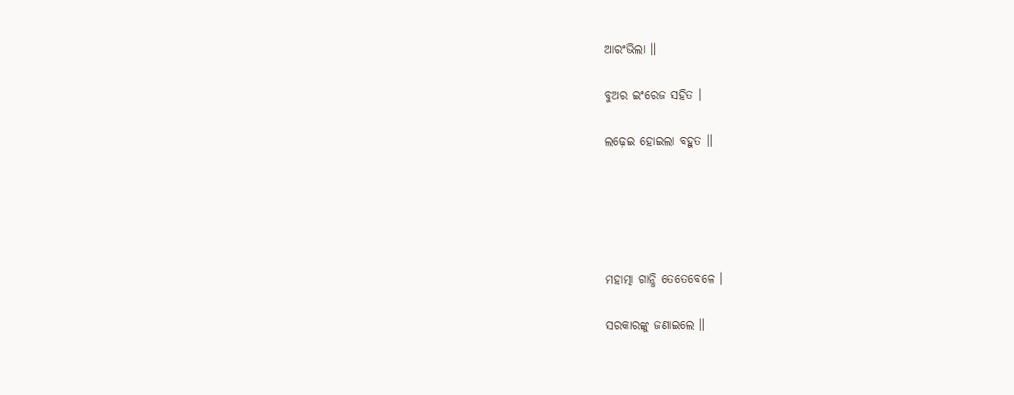ଆରଂଭିଲା ॥

ବୁଅର ଇଂରେଜ ସହିତ ।

ଲଢ଼େଇ ହୋଇଲା ବହୁତ ॥





ମହାତ୍ମା ଗାନ୍ଧି ତେତେବେଳେ ।

ସରକାରଙ୍କୁ ଜଣାଇଲେ ॥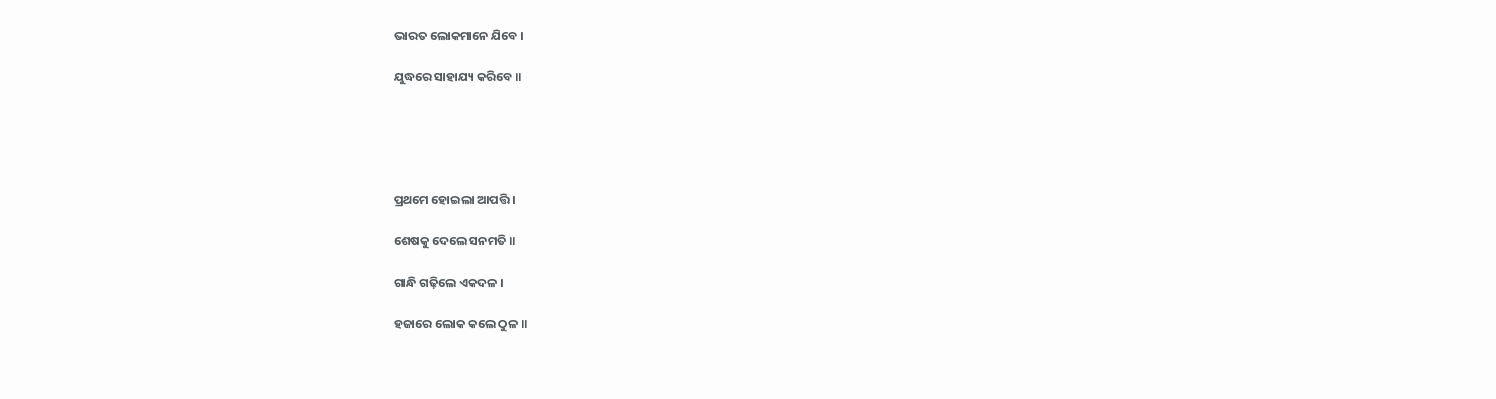ଭାରତ ଲୋକମାନେ ଯିବେ ।

ଯୁଦ୍ଧରେ ସାହାଯ୍ୟ କରିବେ ॥





ପ୍ରଥମେ ହୋଇଲା ଆପତ୍ତି ।

ଶେଷକୁ ଦେଲେ ସନମତି ॥

ଗାନ୍ଧି ଗଢ଼ିଲେ ଏକଦଳ ।

ହଜାରେ ଲୋକ କଲେ ଠୁଳ ॥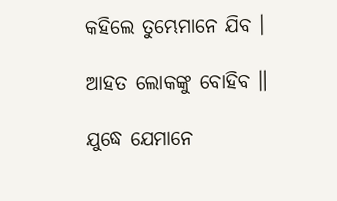କହିଲେ ତୁମ୍ଭେମାନେ ଯିବ ।

ଆହତ ଲୋକଙ୍କୁ ବୋହିବ ॥

ଯୁଦ୍ଧେ ଯେମାନେ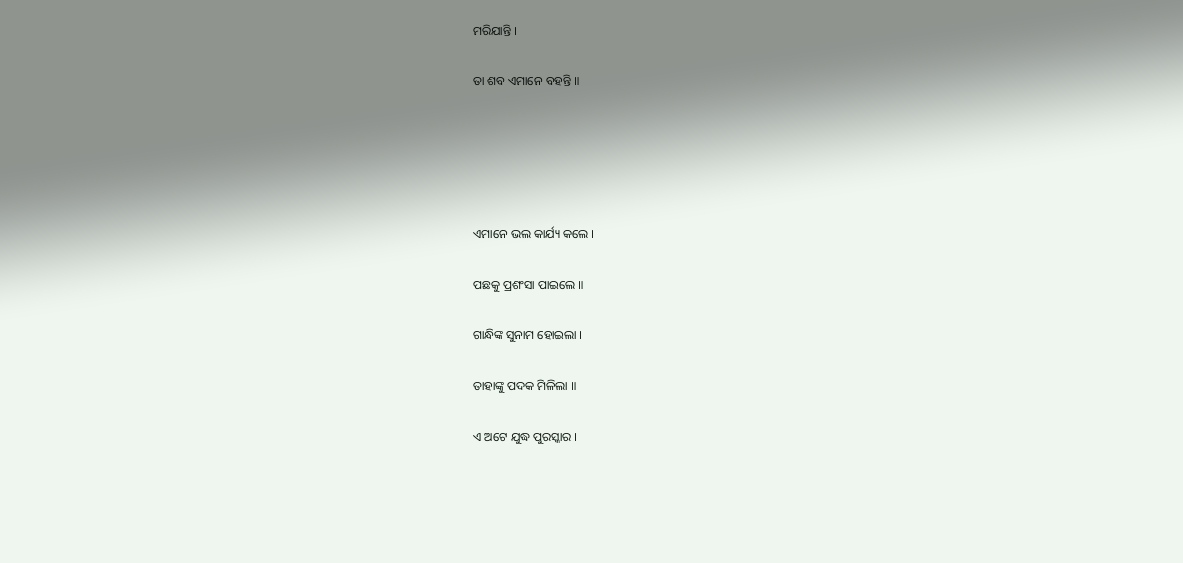ମରିଯାନ୍ତି ।

ତା ଶବ ଏମାନେ ବହନ୍ତି ॥





ଏମାନେ ଭଲ କାର୍ଯ୍ୟ କଲେ ।

ପଛକୁ ପ୍ରଶଂସା ପାଇଲେ ॥

ଗାନ୍ଧିଙ୍କ ସୁନାମ ହୋଇଲା ।

ତାହାଙ୍କୁ ପଦକ ମିଳିଲା ॥

ଏ ଅଟେ ଯୁଦ୍ଧ ପୁରସ୍କାର ।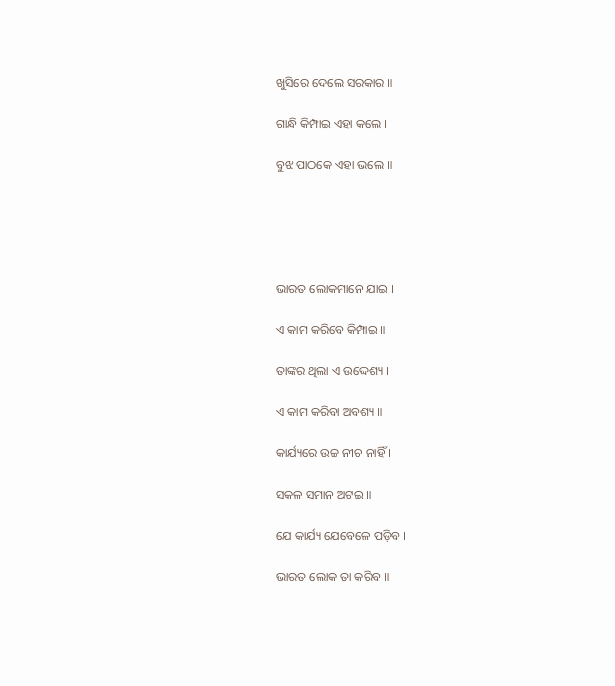ଖୁସିରେ ଦେଲେ ସରକାର ॥

ଗାନ୍ଧି କିମ୍ପାଇ ଏହା କଲେ ।

ବୁଝ ପାଠକେ ଏହା ଭଲେ ॥





ଭାରତ ଲୋକମାନେ ଯାଇ ।

ଏ କାମ କରିବେ କିମ୍ପାଇ ॥

ତାଙ୍କର ଥିଲା ଏ ଉଦ୍ଦେଶ୍ୟ ।

ଏ କାମ କରିବା ଅବଶ୍ୟ ॥

କାର୍ଯ୍ୟରେ ଉଚ୍ଚ ନୀଚ ନାହିଁ ।

ସକଳ ସମାନ ଅଟଇ ॥

ଯେ କାର୍ଯ୍ୟ ଯେବେଳେ ପଡ଼ିବ ।

ଭାରତ ଲୋକ ତା କରିବ ॥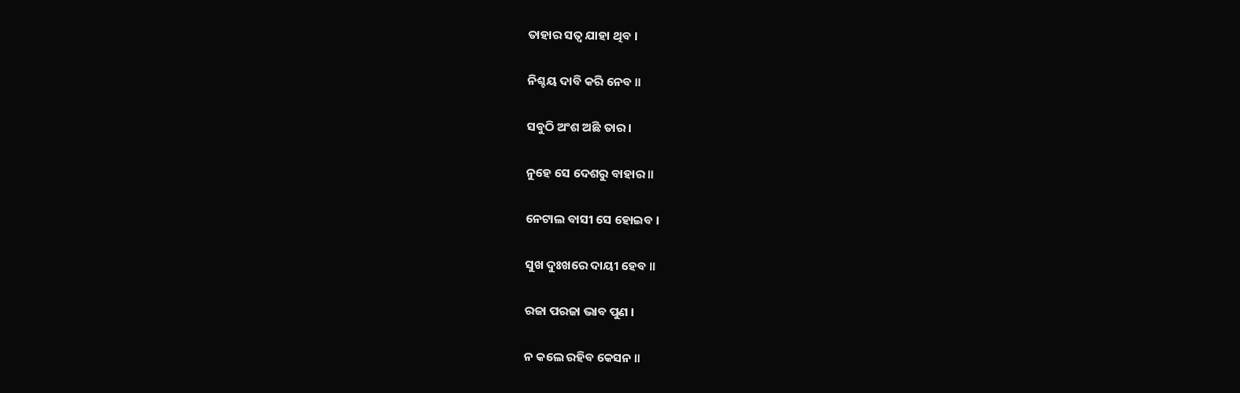ତାହାର ସତ୍ୱ ଯାହା ଥିବ ।

ନିଶ୍ଚୟ ଦାବି କରି ନେବ ॥

ସବୁଠି ଅଂଶ ଅଛି ତାର ।

ନୁହେ ସେ ଦେଶରୁ ବାହାର ॥

ନେଟାଲ ବାସୀ ସେ ହୋଇବ ।

ସୁଖ ଦୁଃଖରେ ଦାୟୀ ହେବ ॥

ରଜା ପରଜା ଭାବ ପୁଣ ।

ନ କଲେ ରହିବ କେସନ ॥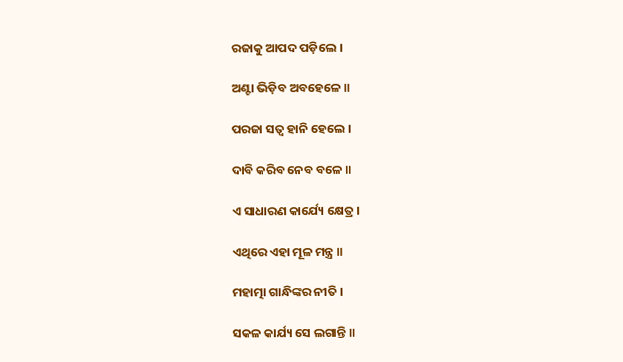ରଜାକୁ ଆପଦ ପଡ଼ିଲେ ।

ଅଣ୍ଟା ଭିଡ଼ିବ ଅବହେଳେ ॥

ପରଜା ସତ୍ୱ ହାନି ହେଲେ ।

ଦାବି କରିବ ନେବ ବଳେ ॥

ଏ ସାଧାରଣ କାର୍ଯ୍ୟେ କ୍ଷେତ୍ର ।

ଏଥିରେ ଏହା ମୂଳ ମନ୍ତ୍ର ॥

ମହାତ୍ମା ଗାନ୍ଧିଙ୍କର ନୀତି ।

ସକଳ କାର୍ଯ୍ୟ ସେ ଲଗାନ୍ତି ॥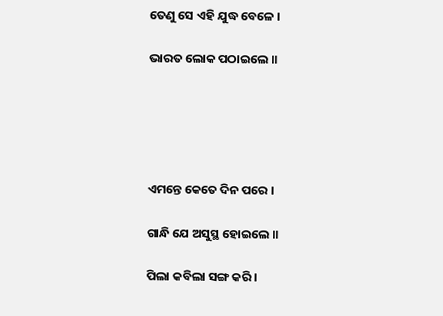ତେଣୁ ସେ ଏହି ଯୁଦ୍ଧ ବେଳେ ।

ଭାରତ ଲୋକ ପଠାଇଲେ ॥





ଏମନ୍ତେ କେତେ ଦିନ ପରେ ।

ଗାନ୍ଧି ଯେ ଅସୁସ୍ଥ ହୋଇଲେ ॥

ପିଲା କବିଲା ସଙ୍ଗ କରି ।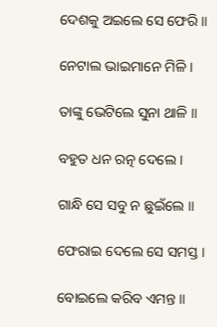ଦେଶକୁ ଅଇଲେ ସେ ଫେରି ॥

ନେଟାଲ ଭାଇମାନେ ମିଳି ।

ତାଙ୍କୁ ଭେଟିଲେ ସୁନା ଥାଳି ॥

ବହୁତ ଧନ ରତ୍ନ ଦେଲେ ।

ଗାନ୍ଧି ସେ ସବୁ ନ ଛୁଇଁଲେ ॥

ଫେରାଇ ଦେଲେ ସେ ସମସ୍ତ ।

ବୋଇଲେ କରିବ ଏମନ୍ତ ॥